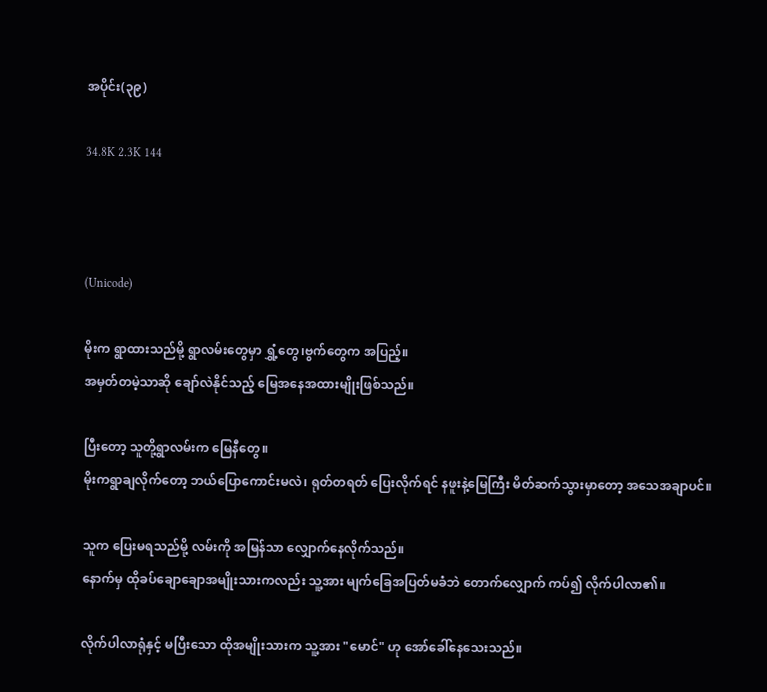အပိုင်း(၃၉)

34.8K 2.3K 144



(Unicode)

မိုးက ရွာထားသည်မို့ ရွာလမ်းတွေမှာ ရွှံ့တွေ၊ဗွက်တွေက အပြည့်။
အမှတ်တမဲ့သာဆို ချော်လဲနိုင်သည့် မြေအနေအထားမျိုးဖြစ်သည်။

ပြီးတော့ သူတို့ရွာလမ်းက မြေနီတွေ။
မိုးကရွာချလိုက်တော့ ဘယ်ပြောကောင်းမလဲ၊ ရုတ်တရတ် ပြေးလိုက်ရင် နဖူးနဲ့မြေကြီး မိတ်ဆက်သွားမှာတော့ အသေအချာပင်။

သူက ပြေးမရသည်မို့ လမ်းကို အမြန်သာ လျှောက်နေလိုက်သည်။
နောက်မှ ထိုခပ်ချောချောအမျိုးသားကလည်း သူ့အား မျက်ခြေအပြတ်မခံဘဲ တောက်လျှောက် ကပ်၍ လိုက်ပါလာ၏။

လိုက်ပါလာရုံနှင့် မပြီးသော ထိုအမျိုးသားက သူ့အား "မောင်" ဟု အော်ခေါ်နေသေးသည်။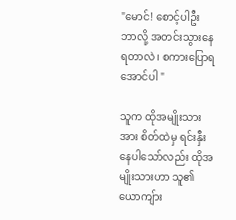"မောင်! စောင့်ပါဦး ဘာလို့ အတင်းသွားနေရတာလဲ၊ စကားပြောရအောင်ပါ "

သူက ထိုအမျိုးသားအား စိတ်ထဲမှ ရင်းနှီးနေပါသော်လည်း ထိုအမျိုးသားဟာ သူ၏ ယောကျ်ား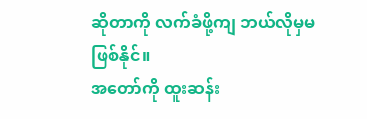ဆိုတာကို လက်ခံဖို့ကျ ဘယ်လိုမှမဖြစ်နိုင်။
အတော်ကို ထူးဆန်း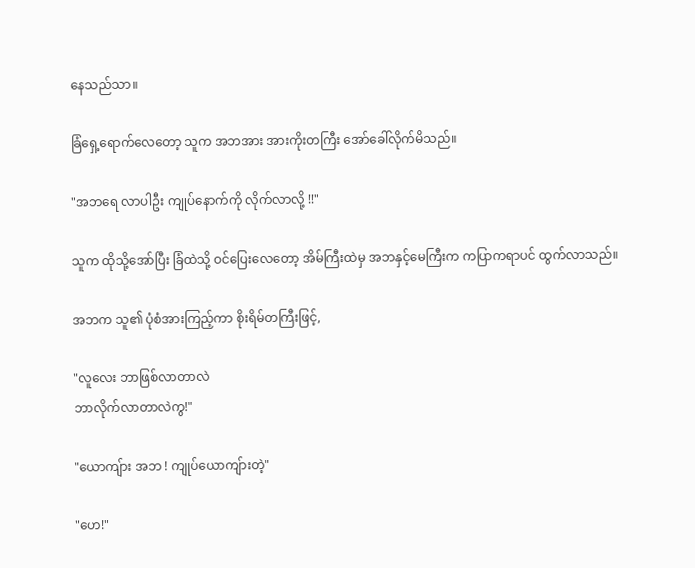နေသည်သာ။

ခြံရှေ့ရောက်လေတော့ သူက အဘအား အားကိုးတကြီး အော်ခေါ်လိုက်မိသည်။

"အဘရေ လာပါဦး ကျုပ်နောက်ကို လိုက်လာလို့ !!"

သူက ထိုသို့အော်ပြီး ခြံထဲသို့ ဝင်ပြေးလေတော့ အိမ်ကြီးထဲမှ အဘနှင့်မေကြီးက ကပြာကရာပင် ထွက်လာသည်။

အဘက သူ၏ ပုံစံအားကြည့်ကာ စိုးရိမ်တကြီးဖြင့်,

"လူလေး ဘာဖြစ်လာတာလဲ
ဘာလိုက်လာတာလဲကွ!"

"ယောကျ်ား အဘ ! ကျုပ်ယောကျ်ားတဲ့"

"ဟေ!"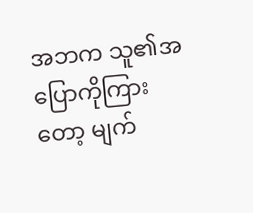အဘက သူ၏အပြောကိုကြားတော့ မျက်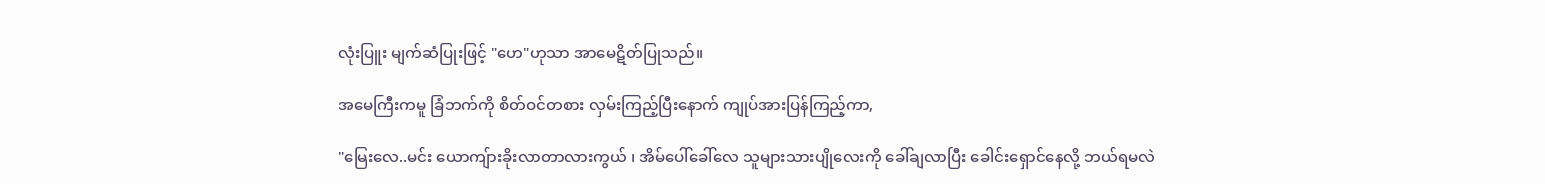လုံးပြူး မျက်ဆံပြုးဖြင့် "ဟေ"ဟုသာ အာမေဋိတ်ပြုသည်။

အမေကြီးကမူ ခြံဘက်ကို စိတ်ဝင်တစား လှမ်းကြည့်ပြီးနောက် ကျုပ်အားပြန်ကြည့်ကာ,

"မြေးလေ..မင်း ယောကျ်ားခိုးလာတာလားကွယ် ၊ အိမ်ပေါ်ခေါ်လေ သူများသားပျိုလေးကို ခေါ်ချလာပြီး ခေါင်းရှောင်နေလို့ ဘယ်ရမလဲ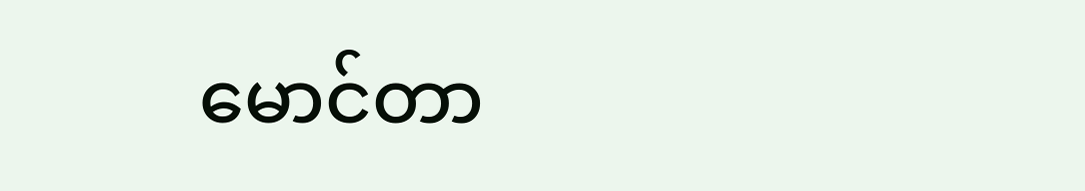မောင်တာ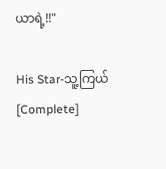ယာရဲ့!!"

His Star-သူ့ကြယ် [Complete]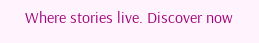Where stories live. Discover now